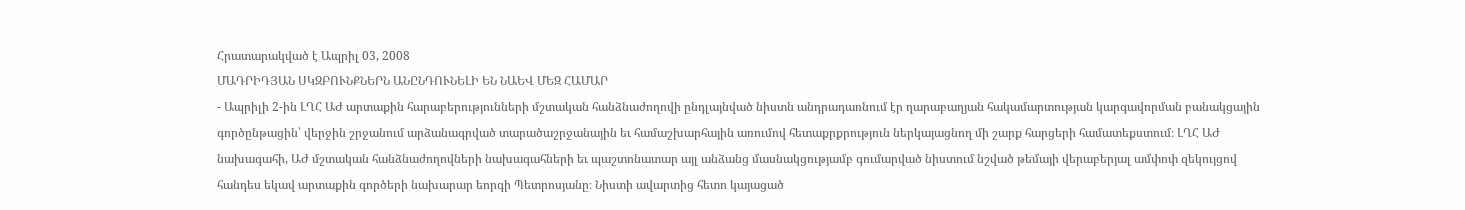Հրատարակված է Ապրիլ 03, 2008
ՄԱԴՐԻԴՅԱՆ ՍԿԶԲՈՒՆՔՆԵՐՆ ԱՆԸՆԴՈՒՆԵԼԻ ԵՆ ՆԱԵՎ ՄԵԶ ՀԱՄԱՐ
- Ապրիլի 2-ին ԼՂՀ ԱԺ արտաքին հարաբերությունների մշտական հանձնաժողովի ընդլայնված նիստն անդրադառնում էր ղարաբաղյան հակամարտության կարգավորման բանակցային գործընթացին՝ վերջին շրջանում արձանագրված տարածաշրջանային եւ համաշխարհային առումով հետաքրքրություն ներկայացնող մի շարք հարցերի համատեքստում։ ԼՂՀ ԱԺ նախագահի, ԱԺ մշտական հանձնաժողովների նախագահների եւ պաշտոնատար այլ անձանց մասնակցությամբ գումարված նիստում նշված թեմայի վերաբերյալ ամփոփ զեկույցով հանդես եկավ արտաքին գործերի նախարար եորգի Պետրոսյանը։ Նիստի ավարտից հետո կայացած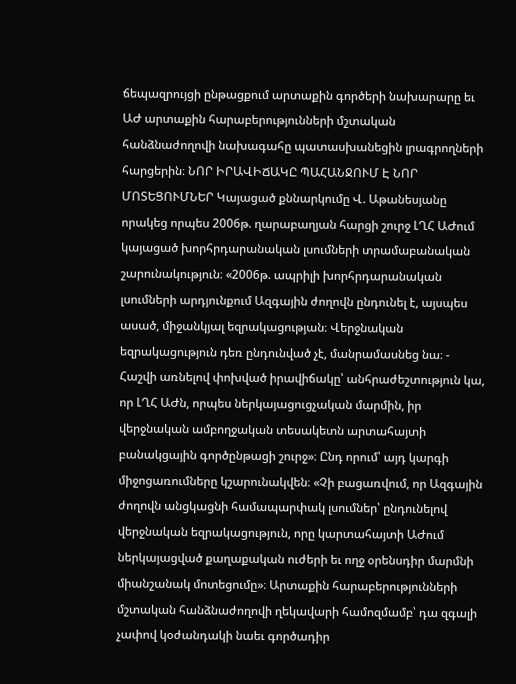ճեպազրույցի ընթացքում արտաքին գործերի նախարարը եւ ԱԺ արտաքին հարաբերությունների մշտական հանձնաժողովի նախագահը պատասխանեցին լրագրողների հարցերին։ ՆՈՐ ԻՐԱՎԻՃԱԿԸ ՊԱՀԱՆՋՈՒՄ Է ՆՈՐ ՄՈՏԵՑՈՒՄՆԵՐ Կայացած քննարկումը Վ. Աթանեսյանը որակեց որպես 2006թ. ղարաբաղյան հարցի շուրջ ԼՂՀ ԱԺում կայացած խորհրդարանական լսումների տրամաբանական շարունակություն։ «2006թ. ապրիլի խորհրդարանական լսումների արդյունքում Ազգային ժողովն ընդունել է, այսպես ասած, միջանկյալ եզրակացության։ Վերջնական եզրակացություն դեռ ընդունված չէ, մանրամասնեց նա։ - Հաշվի առնելով փոխված իրավիճակը՝ անհրաժեշտություն կա, որ ԼՂՀ ԱԺն, որպես ներկայացուցչական մարմին, իր վերջնական ամբողջական տեսակետն արտահայտի բանակցային գործընթացի շուրջ»։ Ընդ որում՝ այդ կարգի միջոցառումները կշարունակվեն։ «Չի բացառվում, որ Ազգային ժողովն անցկացնի համապարփակ լսումներ՝ ընդունելով վերջնական եզրակացություն, որը կարտահայտի ԱԺում ներկայացված քաղաքական ուժերի եւ ողջ օրենսդիր մարմնի միանշանակ մոտեցումը»։ Արտաքին հարաբերությունների մշտական հանձնաժողովի ղեկավարի համոզմամբ՝ դա զգալի չափով կօժանդակի նաեւ գործադիր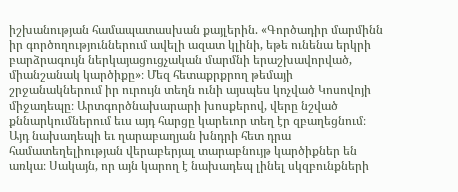իշխանության համապատասխան քայլերին. «Գործադիր մարմինն իր գործողություններում ավելի ազատ կլինի, եթե ունենա երկրի բարձրագույն ներկայացուցչական մարմնի երաշխավորված, միանշանակ կարծիքը»։ Մեզ հետաքրքրող թեմայի շրջանակներում իր ուրույն տեղն ունի այսպես կոչված Կոսովոյի միջադեպը։ Արտգործնախարարի խոսքերով, վերը նշված քննարկումներում եւս այդ հարցը կարեւոր տեղ էր զբաղեցնում։ Այդ նախադեպի եւ ղարաբաղյան խնդրի հետ դրա համատեղելիության վերաբերյալ տարաբնույթ կարծիքներ են առկա։ Սակայն, որ այն կարող է նախադեպ լինել սկզբունքների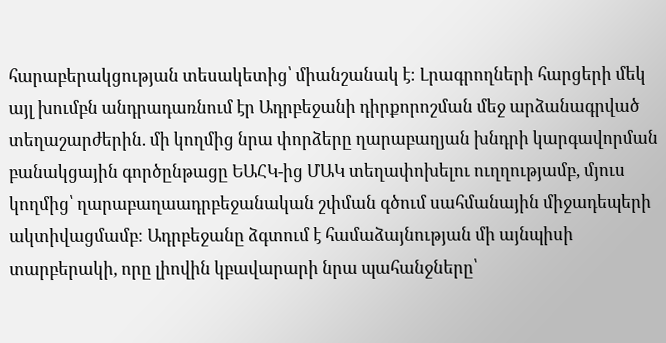հարաբերակցության տեսակետից՝ միանշանակ է։ Լրագրողների հարցերի մեկ այլ խումբն անդրադառնում էր Ադրբեջանի դիրքորոշման մեջ արձանագրված տեղաշարժերին. մի կողմից նրա փորձերը ղարաբաղյան խնդրի կարգավորման բանակցային գործընթացը ԵԱՀԿ-ից ՄԱԿ տեղափոխելու ուղղությամբ, մյուս կողմից՝ ղարաբաղաադրբեջանական շփման գծում սահմանային միջադեպերի ակտիվացմամբ։ Ադրբեջանը ձգտում է համաձայնության մի այնպիսի տարբերակի, որը լիովին կբավարարի նրա պահանջները՝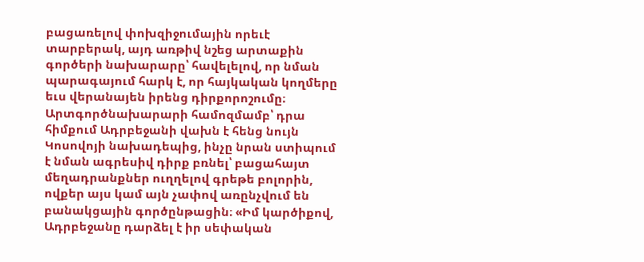բացառելով փոխզիջումային որեւէ տարբերակ, այդ առթիվ նշեց արտաքին գործերի նախարարը՝ հավելելով, որ նման պարագայում հարկ է, որ հայկական կողմերը եւս վերանայեն իրենց դիրքորոշումը։ Արտգործնախարարի համոզմամբ՝ դրա հիմքում Ադրբեջանի վախն է հենց նույն Կոսովոյի նախադեպից, ինչը նրան ստիպում է նման ագրեսիվ դիրք բռնել՝ բացահայտ մեղադրանքներ ուղղելով գրեթե բոլորին, ովքեր այս կամ այն չափով առընչվում են բանակցային գործընթացին։ «Իմ կարծիքով, Ադրբեջանը դարձել է իր սեփական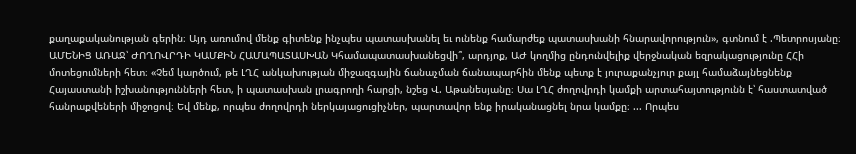քաղաքականության գերին։ Այդ առումով մենք գիտենք ինչպես պատասխանել եւ ունենք համարժեք պատասխանի հնարավորություն», գտնում է .Պետրոսյանը։ ԱՄԵՆԻՑ ԱՌԱՋ՝ ԺՈՂՈՎՐԴԻ ԿԱՄՔԻՆ ՀԱՄԱՊԱՏԱՍԽԱՆ Կհամապատասխանեցվի՞, արդյոք, ԱԺ կողմից ընդունվելիք վերջնական եզրակացությունը ՀՀի մոտեցումների հետ։ «Չեմ կարծում, թե ԼՂՀ անկախության միջազգային ճանաչման ճանապարհին մենք պետք է յուրաքանչյուր քայլ համաձայնեցնենք Հայաստանի իշխանությունների հետ, ի պատասխան լրագրողի հարցի, նշեց Վ. Աթանեսյանը։ Սա ԼՂՀ ժողովրդի կամքի արտահայտությունն է՝ հաստատված հանրաքվեների միջոցով։ Եվ մենք, որպես ժողովրդի ներկայացուցիչներ, պարտավոր ենք իրականացնել նրա կամքը։ ... Որպես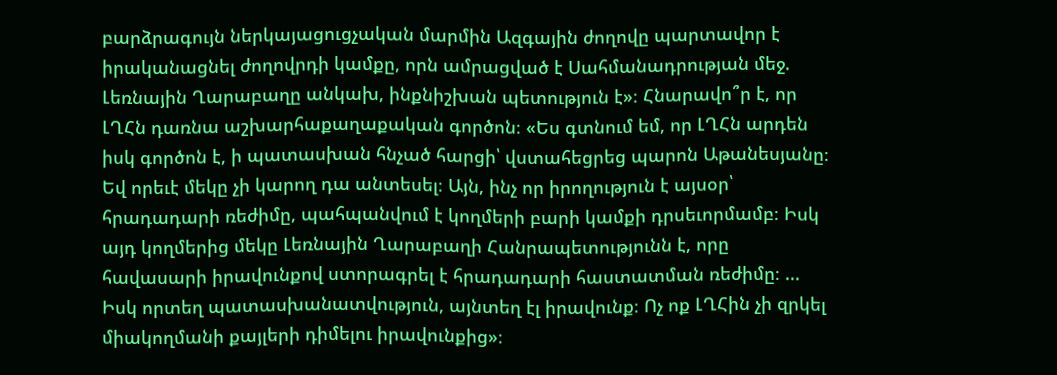բարձրագույն ներկայացուցչական մարմին Ազգային ժողովը պարտավոր է իրականացնել ժողովրդի կամքը, որն ամրացված է Սահմանադրության մեջ. Լեռնային Ղարաբաղը անկախ, ինքնիշխան պետություն է»։ Հնարավո՞ր է, որ ԼՂՀն դառնա աշխարհաքաղաքական գործոն։ «Ես գտնում եմ, որ ԼՂՀն արդեն իսկ գործոն է, ի պատասխան հնչած հարցի՝ վստահեցրեց պարոն Աթանեսյանը։ Եվ որեւէ մեկը չի կարող դա անտեսել։ Այն, ինչ որ իրողություն է այսօր՝ հրադադարի ռեժիմը, պահպանվում է կողմերի բարի կամքի դրսեւորմամբ։ Իսկ այդ կողմերից մեկը Լեռնային Ղարաբաղի Հանրապետությունն է, որը հավասարի իրավունքով ստորագրել է հրադադարի հաստատման ռեժիմը։ ... Իսկ որտեղ պատասխանատվություն, այնտեղ էլ իրավունք։ Ոչ ոք ԼՂՀին չի զրկել միակողմանի քայլերի դիմելու իրավունքից»։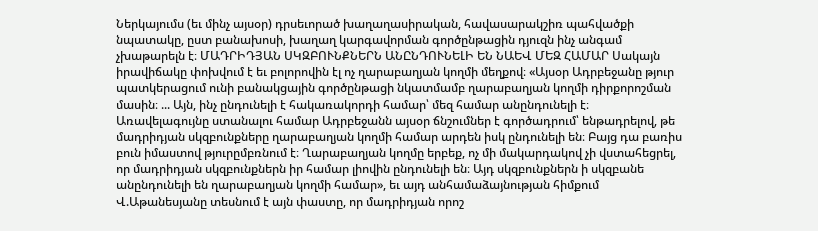Ներկայումս (եւ մինչ այսօր) դրսեւորած խաղաղասիրական, հավասարակշիռ պահվածքի նպատակը, ըստ բանախոսի, խաղաղ կարգավորման գործընթացին դյուզն ինչ անգամ չխաթարելն է։ ՄԱԴՐԻԴՅԱՆ ՍԿԶԲՈՒՆՔՆԵՐՆ ԱՆԸՆԴՈՒՆԵԼԻ ԵՆ ՆԱԵՎ ՄԵԶ ՀԱՄԱՐ Սակայն իրավիճակը փոխվում է եւ բոլորովին էլ ոչ ղարաբաղյան կողմի մեղքով։ «Այսօր Ադրբեջանը թյուր պատկերացում ունի բանակցային գործընթացի նկատմամբ ղարաբաղյան կողմի դիրքորոշման մասին։ ... Այն, ինչ ընդունելի է հակառակորդի համար՝ մեզ համար անընդունելի է։ Առավելագույնը ստանալու համար Ադրբեջանն այսօր ճնշումներ է գործադրում՝ ենթադրելով, թե մադրիդյան սկզբունքները ղարաբաղյան կողմի համար արդեն իսկ ընդունելի են։ Բայց դա բառիս բուն իմաստով թյուրըմբռնում է։ Ղարաբաղյան կողմը երբեք, ոչ մի մակարդակով չի վստահեցրել, որ մադրիդյան սկզբունքներն իր համար լիովին ընդունելի են։ Այդ սկզբունքներն ի սկզբանե անընդունելի են ղարաբաղյան կողմի համար», եւ այդ անհամաձայնության հիմքում Վ.Աթանեսյանը տեսնում է այն փաստը, որ մադրիդյան որոշ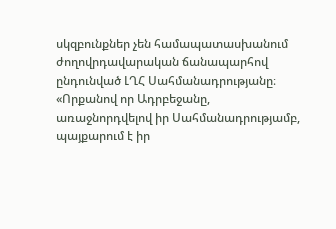սկզբունքներ չեն համապատասխանում ժողովրդավարական ճանապարհով ընդունված ԼՂՀ Սահմանադրությանը։ «Որքանով որ Ադրբեջանը, առաջնորդվելով իր Սահմանադրությամբ, պայքարում է իր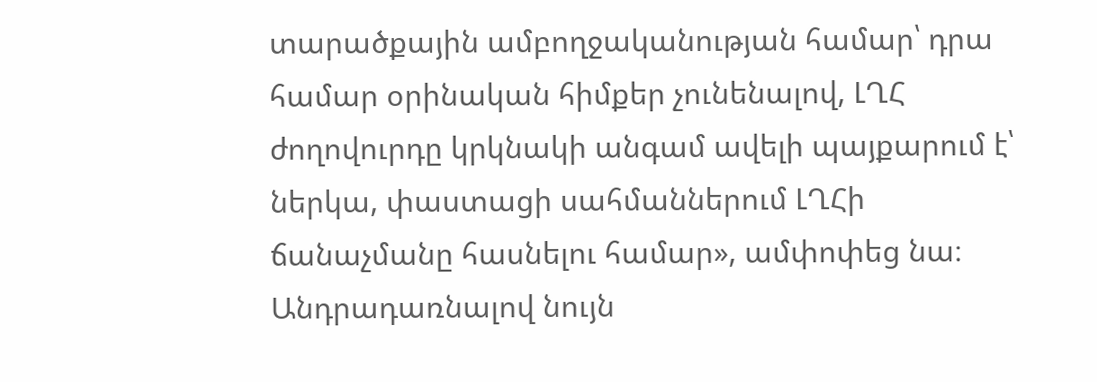տարածքային ամբողջականության համար՝ դրա համար օրինական հիմքեր չունենալով, ԼՂՀ ժողովուրդը կրկնակի անգամ ավելի պայքարում է՝ ներկա, փաստացի սահմաններում ԼՂՀի ճանաչմանը հասնելու համար», ամփոփեց նա։ Անդրադառնալով նույն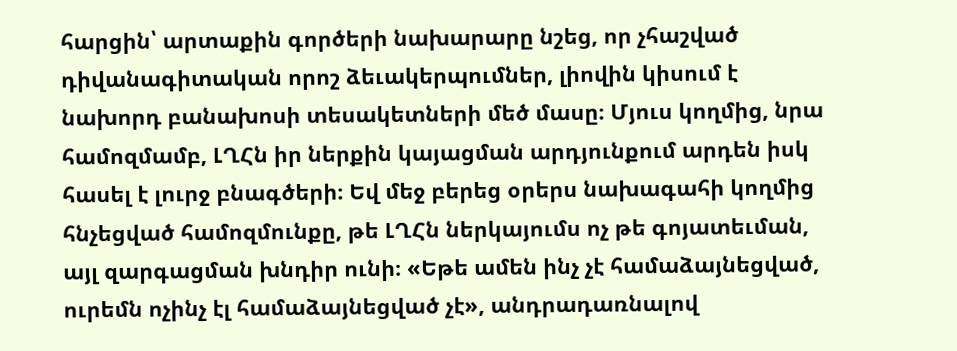հարցին՝ արտաքին գործերի նախարարը նշեց, որ չհաշված դիվանագիտական որոշ ձեւակերպումներ, լիովին կիսում է նախորդ բանախոսի տեսակետների մեծ մասը։ Մյուս կողմից, նրա համոզմամբ, ԼՂՀն իր ներքին կայացման արդյունքում արդեն իսկ հասել է լուրջ բնագծերի։ Եվ մեջ բերեց օրերս նախագահի կողմից հնչեցված համոզմունքը, թե ԼՂՀն ներկայումս ոչ թե գոյատեւման, այլ զարգացման խնդիր ունի։ «Եթե ամեն ինչ չէ համաձայնեցված, ուրեմն ոչինչ էլ համաձայնեցված չէ», անդրադառնալով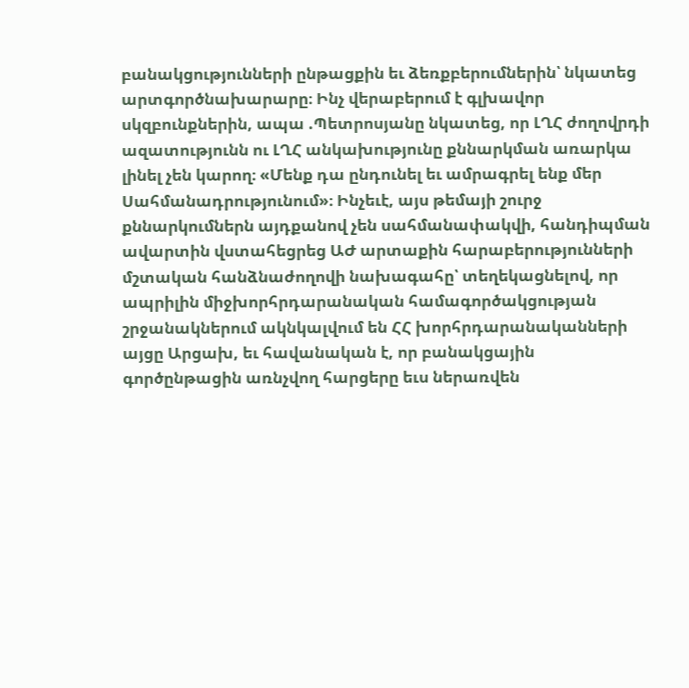բանակցությունների ընթացքին եւ ձեռքբերումներին՝ նկատեց արտգործնախարարը։ Ինչ վերաբերում է գլխավոր սկզբունքներին, ապա .Պետրոսյանը նկատեց, որ ԼՂՀ ժողովրդի ազատությունն ու ԼՂՀ անկախությունը քննարկման առարկա լինել չեն կարող։ «Մենք դա ընդունել եւ ամրագրել ենք մեր Սահմանադրությունում»։ Ինչեւէ, այս թեմայի շուրջ քննարկումներն այդքանով չեն սահմանափակվի, հանդիպման ավարտին վստահեցրեց ԱԺ արտաքին հարաբերությունների մշտական հանձնաժողովի նախագահը՝ տեղեկացնելով, որ ապրիլին միջխորհրդարանական համագործակցության շրջանակներում ակնկալվում են ՀՀ խորհրդարանականների այցը Արցախ, եւ հավանական է, որ բանակցային գործընթացին առնչվող հարցերը եւս ներառվեն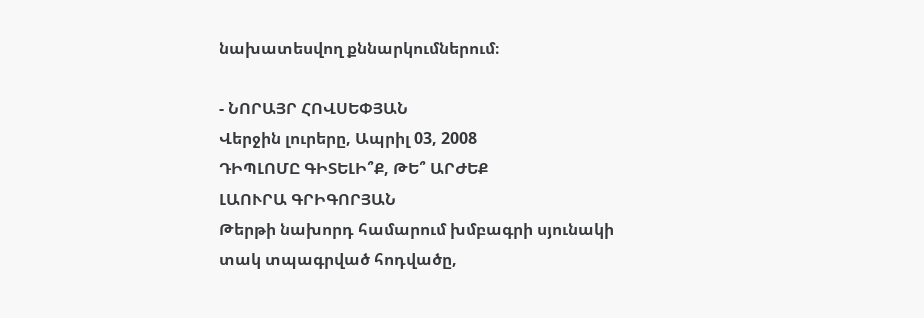նախատեսվող քննարկումներում։

- ՆՈՐԱՅՐ ՀՈՎՍԵՓՅԱՆ
Վերջին լուրերը, Ապրիլ 03, 2008
ԴԻՊԼՈՄԸ ԳԻՏԵԼԻ՞Ք, ԹԵ՞ ԱՐԺԵՔ
ԼԱՈՒՐԱ ԳՐԻԳՈՐՅԱՆ
Թերթի նախորդ համարում խմբագրի սյունակի տակ տպագրված հոդվածը,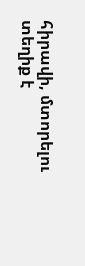հիրավի, մտորելու տեղիք է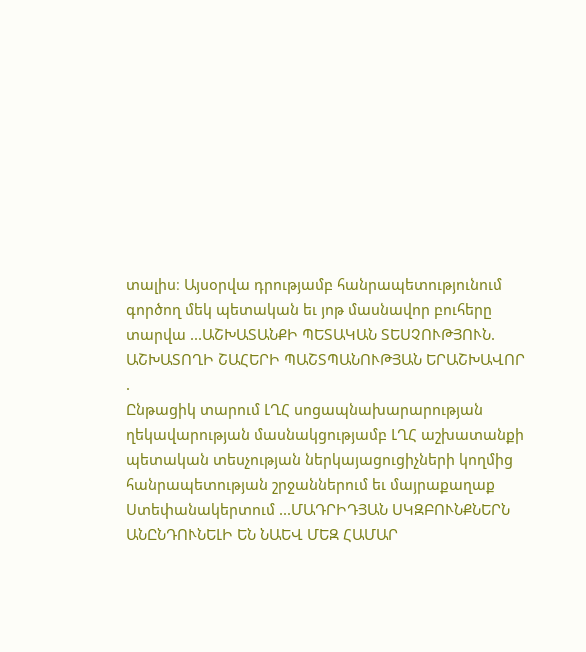տալիս։ Այսօրվա դրությամբ հանրապետությունում գործող մեկ պետական եւ յոթ մասնավոր բուհերը տարվա ...ԱՇԽԱՏԱՆՔԻ ՊԵՏԱԿԱՆ ՏԵՍՉՈՒԹՅՈՒՆ. ԱՇԽԱՏՈՂԻ ՇԱՀԵՐԻ ՊԱՇՏՊԱՆՈՒԹՅԱՆ ԵՐԱՇԽԱՎՈՐ
.
Ընթացիկ տարում ԼՂՀ սոցապնախարարության ղեկավարության մասնակցությամբ ԼՂՀ աշխատանքի պետական տեսչության ներկայացուցիչների կողմից հանրապետության շրջաններում եւ մայրաքաղաք Ստեփանակերտում ...ՄԱԴՐԻԴՅԱՆ ՍԿԶԲՈՒՆՔՆԵՐՆ ԱՆԸՆԴՈՒՆԵԼԻ ԵՆ ՆԱԵՎ ՄԵԶ ՀԱՄԱՐ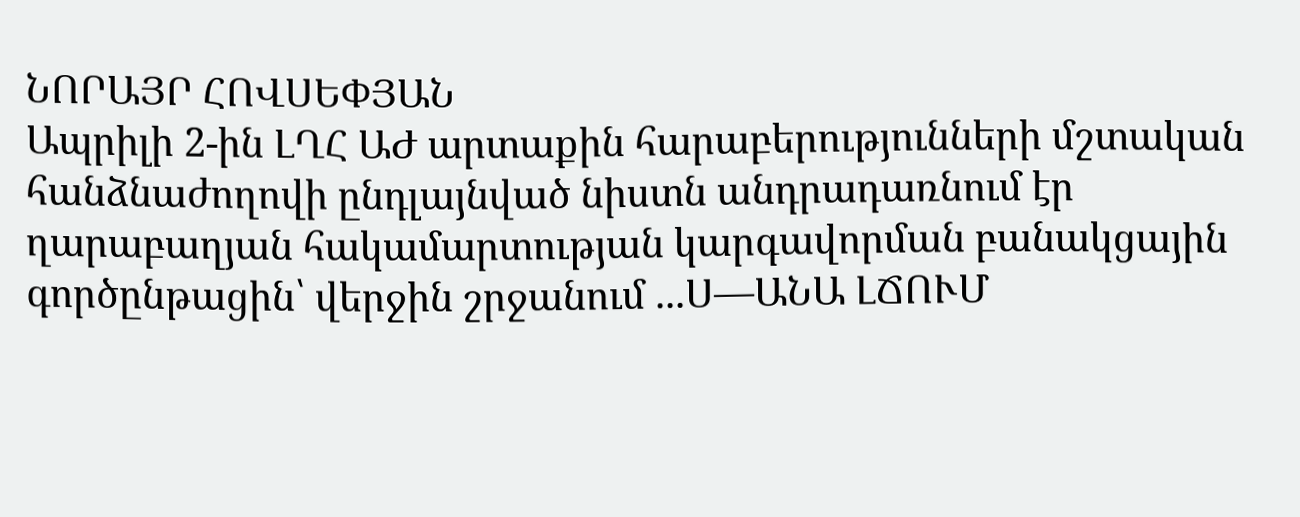ՆՈՐԱՅՐ ՀՈՎՍԵՓՅԱՆ
Ապրիլի 2-ին ԼՂՀ ԱԺ արտաքին հարաբերությունների մշտական հանձնաժողովի ընդլայնված նիստն անդրադառնում էր ղարաբաղյան հակամարտության կարգավորման բանակցային գործընթացին՝ վերջին շրջանում ...Ս—ԱՆԱ ԼՃՈՒՄ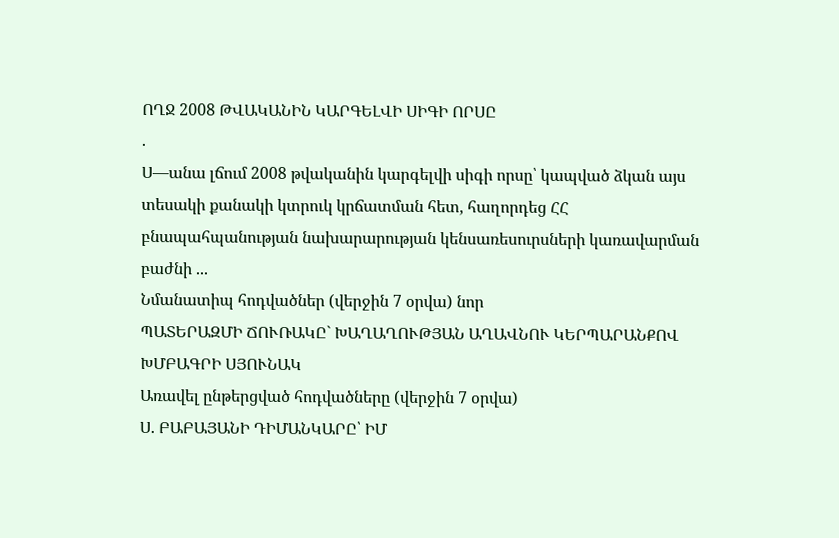ՈՂՋ 2008 ԹՎԱԿԱՆԻՆ ԿԱՐԳԵԼՎԻ ՍԻԳԻ ՈՐՍԸ
.
Ս—անա լճում 2008 թվականին կարգելվի սիգի որսը՝ կապված ձկան այս տեսակի քանակի կտրուկ կրճատման հետ, հաղորդեց ՀՀ բնապահպանության նախարարության կենսառեսուրսների կառավարման բաժնի ...
Նմանատիպ հոդվածներ (վերջին 7 օրվա) նոր
ՊԱՏԵՐԱԶՄԻ ՃՈՒՌԱԿԸ` ԽԱՂԱՂՈՒԹՅԱՆ ԱՂԱՎՆՈՒ ԿԵՐՊԱՐԱՆՔՈՎ
ԽՄԲԱԳՐԻ ՍՅՈՒՆԱԿ
Առավել ընթերցված հոդվածները (վերջին 7 օրվա)
Ս. ԲԱԲԱՅԱՆԻ ԴԻՄԱՆԿԱՐԸ՝ ԻՄ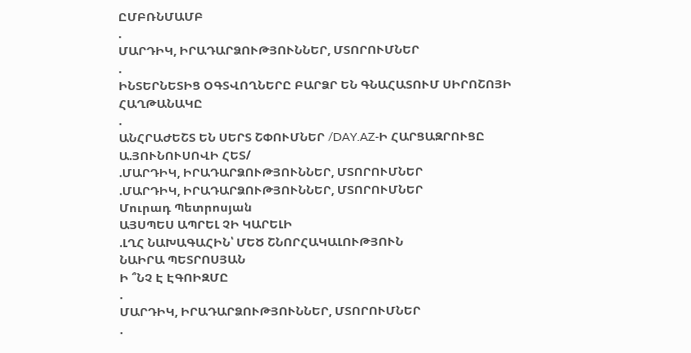ԸՄԲՌՆՄԱՄԲ
.
ՄԱՐԴԻԿ, ԻՐԱԴԱՐՁՈՒԹՅՈՒՆՆԵՐ, ՄՏՈՐՈՒՄՆԵՐ
.
ԻՆՏԵՐՆԵՏԻՑ ՕԳՏՎՈՂՆԵՐԸ ԲԱՐՁՐ ԵՆ ԳՆԱՀԱՏՈՒՄ ՍԻՐՈՇՈՅԻ ՀԱՂԹԱՆԱԿԸ
.
ԱՆՀՐԱԺԵՇՏ ԵՆ ՍԵՐՏ ՇՓՈՒՄՆԵՐ /DAY.AZ-Ի ՀԱՐՑԱԶՐՈՒՑԸ Ա.ՅՈՒՆՈՒՍՈՎԻ ՀԵՏ/
.ՄԱՐԴԻԿ, ԻՐԱԴԱՐՁՈՒԹՅՈՒՆՆԵՐ, ՄՏՈՐՈՒՄՆԵՐ
.ՄԱՐԴԻԿ, ԻՐԱԴԱՐՁՈՒԹՅՈՒՆՆԵՐ, ՄՏՈՐՈՒՄՆԵՐ
Մուրադ Պետրոսյան
ԱՅՍՊԵՍ ԱՊՐԵԼ ՉԻ ԿԱՐԵԼԻ
.ԼՂՀ ՆԱԽԱԳԱՀԻՆ՝ ՄԵԾ ՇՆՈՐՀԱԿԱԼՈՒԹՅՈՒՆ
ՆԱԻՐԱ ՊԵՏՐՈՍՅԱՆ
Ի ՞ՆՉ Է ԷԳՈԻԶՄԸ
.
ՄԱՐԴԻԿ, ԻՐԱԴԱՐՁՈՒԹՅՈՒՆՆԵՐ, ՄՏՈՐՈՒՄՆԵՐ
.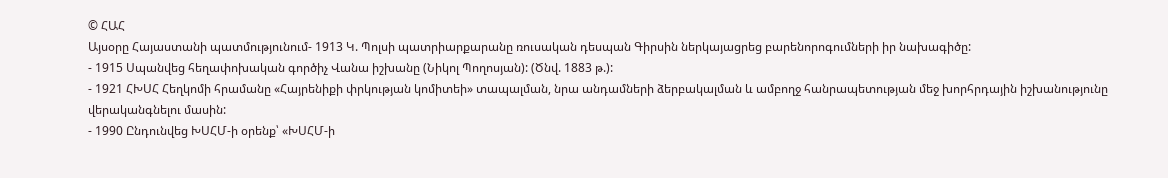© ՀԱՀ
Այսօրը Հայաստանի պատմությունում- 1913 Կ. Պոլսի պատրիարքարանը ռուսական դեսպան Գիրսին ներկայացրեց բարենորոգումների իր նախագիծը:
- 1915 Սպանվեց հեղափոխական գործիչ Վանա իշխանը (Նիկոլ Պողոսյան): (Ծնվ. 1883 թ.):
- 1921 ՀԽՍՀ Հեղկոմի հրամանը «Հայրենիքի փրկության կոմիտեի» տապալման, նրա անդամների ձերբակալման և ամբողջ հանրապետության մեջ խորհրդային իշխանությունը վերականգնելու մասին:
- 1990 Ընդունվեց ԽՍՀՄ-ի օրենք՝ «ԽՍՀՄ-ի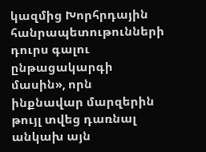կազմից Խորհրդային հանրապետութունների դուրս գալու ընթացակարգի մասին», որն ինքնավար մարզերին թույլ տվեց դառնալ անկախ այն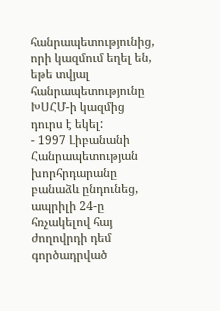հանրապետությունից, որի կազմում եղել են, եթե տվյալ հանրապետությունը ԽՍՀՄ-ի կազմից դուրս է եկել:
- 1997 Լիբանանի Հանրապետության խորհրդարանը բանաձև ընդունեց, ապրիլի 24-ը հռչակելով հայ ժողովրդի դեմ գործադրված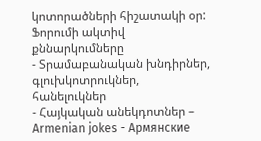կոտորածների հիշատակի օր:
Ֆորումի ակտիվ քննարկումները
- Տրամաբանական խնդիրներ, գլուխկոտրուկներ, հանելուկներ
- Հայկական անեկդոտներ – Armenian jokes - Армянские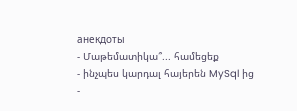анекдоты
- Մաթեմատիկա՞... համեցեք
- ինչպես կարդալ հայերեն MySql ից
-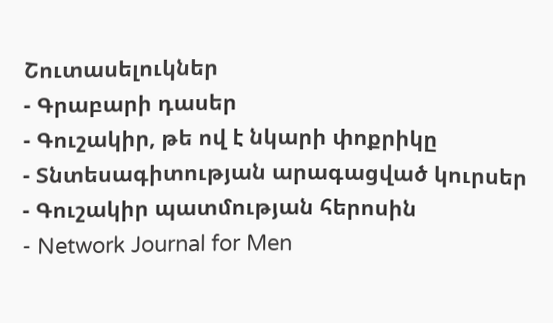Շուտասելուկներ
- Գրաբարի դասեր
- Գուշակիր, թե ով է նկարի փոքրիկը
- Տնտեսագիտության արագացված կուրսեր
- Գուշակիր պատմության հերոսին
- Network Journal for Men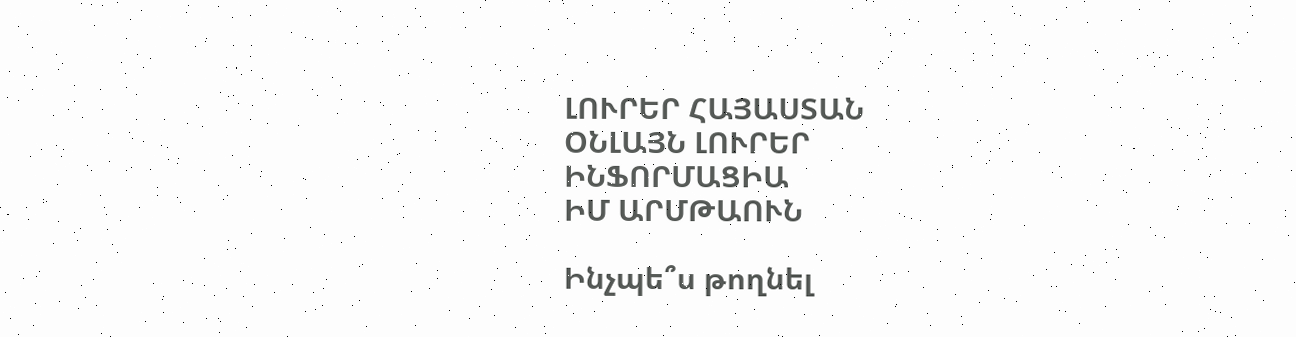ԼՈՒՐԵՐ ՀԱՅԱՍՏԱՆ
ՕՆԼԱՅՆ ԼՈՒՐԵՐ
ԻՆՖՈՐՄԱՑԻԱ
ԻՄ ԱՐՄԹԱՈՒՆ

Ինչպե՞ս թողնել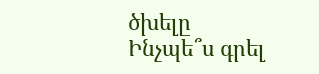ծխելը
Ինչպե՞ս գրել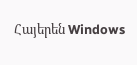Հայերեն Windows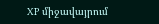XP միջավայրում